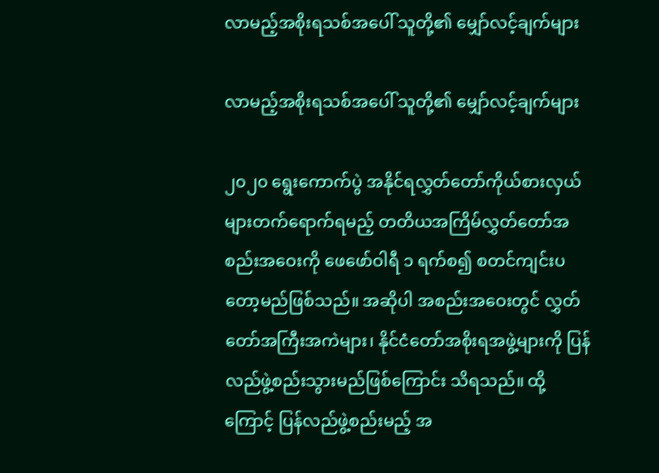လာမည့်အစိုးရသစ်အပေါ် သူတို့၏ မျှော်လင့်ချက်များ

လာမည့်အစိုးရသစ်အပေါ် သူတို့၏ မျှော်လင့်ချက်များ

၂၀၂၀ ရွေးကောက်ပွဲ အနိုင်ရလွှတ်တော်ကိုယ်စားလှယ်များတက်ရောက်ရမည့် တတိယအကြိမ်လွှတ်တော်အစည်းအဝေးကို ဖေဖော်ဝါရီ ၁ ရက်စ၍ စတင်ကျင်းပတော့မည်ဖြစ်သည်။ အဆိုပါ အစည်းအဝေးတွင် လွှတ်တော်အကြီးအကဲများ၊ နိုင်ငံတော်အစိုးရအဖွဲ့များကို ပြန်လည်ဖွဲ့စည်းသွားမည်ဖြစ်ကြောင်း သိရသည်။ ထို့ကြောင့် ပြန်လည်ဖွဲ့စည်းမည့် အ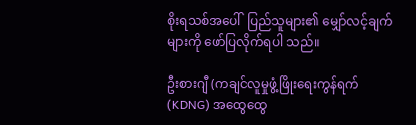စိုးရသစ်အပေါ်  ပြည်သူများ၏ မျှော်လင့်ချက်များကို ဖော်ပြလိုက်ရပါ သည်။

ဦးစားဂျီ (ကချင်လူမှုဖွံ့ဖြိုးရေးကွန်ရက် (KDNG) အထွေထွေ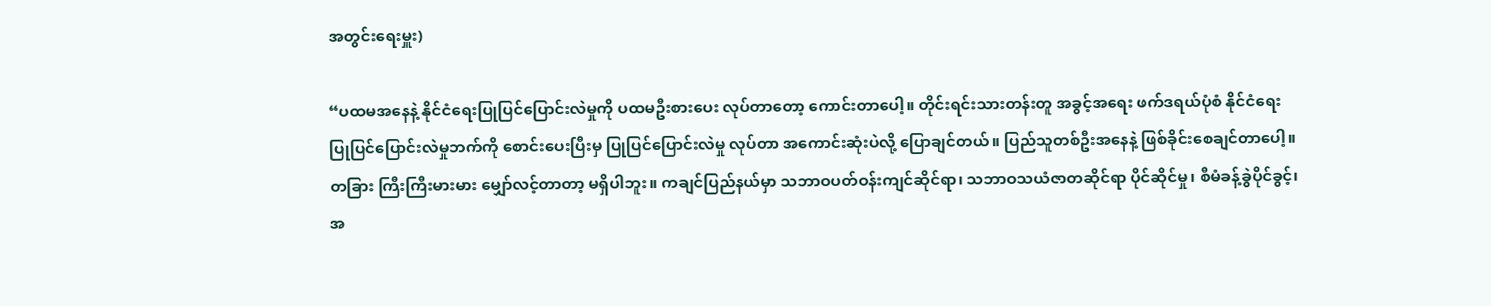အတွင်းရေးမှူး)

“ပထမအနေနဲ့ နိုင်ငံရေးပြုပြင်ပြောင်းလဲမှုကို ပထမဦးစားပေး လုပ်တာတော့ ကောင်းတာပေါ့။ တိုင်းရင်းသားတန်းတူ အခွင့်အရေး ဖက်ဒရယ်ပုံစံ နိုင်ငံရေး ပြုပြင်ပြောင်းလဲမှုဘက်ကို စောင်းပေးပြီးမှ ပြုပြင်ပြောင်းလဲမှု လုပ်တာ အကောင်းဆုံးပဲလို့ ပြောချင်တယ်။ ပြည်သူတစ်ဦးအနေနဲ့ ဖြစ်ခိုင်းစေချင်တာပေါ့။ တခြား ကြီးကြီးမားမား မျှော်လင့်တာတာ့ မရှိပါဘူး။ ကချင်ပြည်နယ်မှာ သဘာဝပတ်ဝန်းကျင်ဆိုင်ရာ၊ သဘာဝသယံဇာတဆိုင်ရာ ပိုင်ဆိုင်မှု၊ စီမံခန့်ခွဲပိုင်ခွင့်၊ အ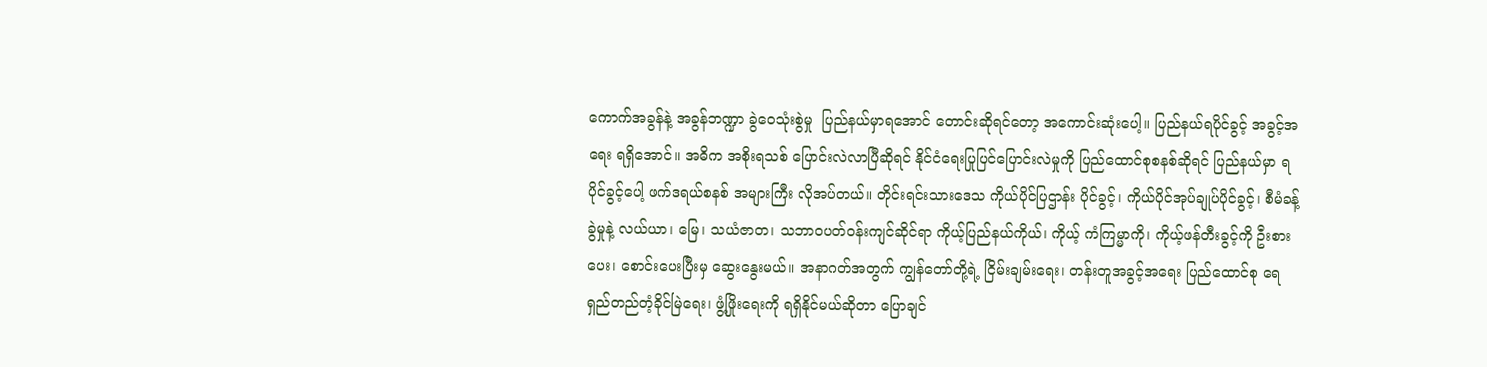ကောက်အခွန်နဲ့ အခွန်ဘဏ္ဍာ ခွဲဝေသုံးစွဲမှု  ပြည်နယ်မှာရအောင် တောင်းဆိုရင်တော့ အကောင်းဆုံးပေါ့။ ပြည်နယ်ရပိုင်ခွင့် အခွင့်အရေး ရရှိအောင်။ အဓိက အစိုးရသစ် ပြောင်းလဲလာပြီဆိုရင် နိုင်ငံရေးပြုပြင်ပြောင်းလဲမှုကို ပြည်ထောင်စုစနစ်ဆိုရင် ပြည်နယ်မှာ ရပိုင်ခွင့်ပေါ့ ဖက်ဒရယ်စနစ် အများကြီး လိုအပ်တယ်။ တိုင်းရင်းသားဒေသ ကိုယ်ပိုင်ပြဌာန်း ပိုင်ခွင့်၊ ကိုယ်ပိုင်အုပ်ချုပ်ပိုင်ခွင့်၊ စီမံခန့်ခွဲမှုနဲ့ လယ်ယာ၊ မြေ၊ သယံဇာတ၊ သဘာဝပတ်ဝန်းကျင်ဆိုင်ရာ ကိုယ့်ပြည်နယ်ကိုယ်၊ ကိုယ့် ကံကြမ္မာကို၊ ကိုယ့်ဖန်တီးခွင့်ကို ဦးစားပေး၊ စောင်းပေးပြီးမှ ဆွေးနွေးမယ်။ အနာဂတ်အတွက် ကျွန်တော်တို့ရဲ့ ငြိမ်းချမ်းရေး၊ တန်းတူအခွင့်အရေး ပြည်ထောင်စု ရေရှည်တည်တံ့ခိုင်မြဲရေး၊ ဖွံ့ဖြိုးရေးကို ရရှိနိုင်မယ်ဆိုတာ ပြောချင်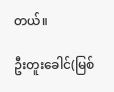တယ်။

ဦးတူးခေါင်(မြစ်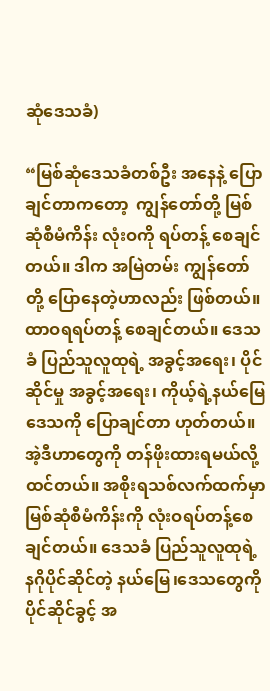ဆုံဒေသခံ)

“မြစ်ဆုံဒေသခံတစ်ဦး အနေနဲ့ ပြောချင်တာကတော့  ကျွန်တော်တို့ မြစ်ဆုံစီမံကိန်း လုံးဝကို ရပ်တန့် စေချင်တယ်။ ဒါက အမြဲတမ်း ကျွန်တော်တို့ ပြောနေတဲ့ဟာလည်း ဖြစ်တယ်။ ထာဝရရပ်တန့် စေချင်တယ်။ ဒေသခံ ပြည်သူလူထုရဲ့ အခွင့်အရေး၊ ပိုင်ဆိုင်မှု အခွင့်အရေး၊ ကိုယ့်ရဲ့နယ်မြေဒေသကို ပြောချင်တာ ဟုတ်တယ်။ အဲ့ဒီဟာတွေကို တန်ဖိုးထားရမယ်လို့ ထင်တယ်။ အစိုးရသစ်လက်ထက်မှာ မြစ်ဆုံစီမံကိန်းကို လုံးဝရပ်တန့်စေချင်တယ်။ ဒေသခံ ပြည်သူလူထုရဲ့ နဂိုပိုင်ဆိုင်တဲ့ နယ်မြေ၊ဒေသတွေကို ပိုင်ဆိုင်ခွင့် အ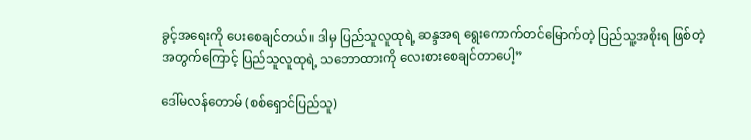ခွင့်အရေးကို ပေးစေချင်တယ်။ ဒါမှ ပြည်သူလူထုရဲ့ ဆန္ဒအရ ရွေးကောက်တင်မြောက်တဲ့ ပြည်သူ့အစိုးရ ဖြစ်တဲ့အတွက်ကြောင့် ပြည်သူလူထုရဲ့ သဘောထားကို လေးစားစေချင်တာပေါ့”

ဒေါ်မလန်တောမ် (စစ်ရှောင်ပြည်သူ)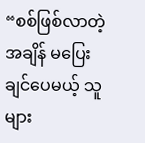“စစ်ဖြစ်လာတဲ့အချိန် မပြေးချင်ပေမယ့် သူများ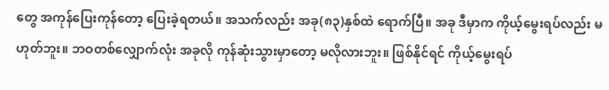တွေ အကုန်ပြေးကုန်တော့ ပြေးခဲ့ရတယ်။ အသက်လည်း အခု(၈၃)နှစ်ထဲ ရောက်ပြီ။ အခု ဒီမှာက ကိုယ့်မွေးရပ်လည်း မဟုတ်ဘူး။ ဘဝတစ်လျှောက်လုံး အခုလို ကုန်ဆုံးသွားမှာတော့ မလိုလားဘူး။ ဖြစ်နိုင်ရင် ကိုယ့်မွေးရပ်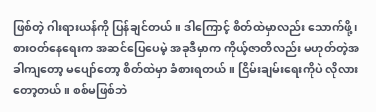ဖြစ်တဲ့ ဂါးရားယန်ကို ပြန်ချင်တယ်။ ဒါကြောင့် စိတ်ထဲမှာလည်း သောက်ဖို့၊ စားဝတ်နေရေးက အဆင်ပြေပေမဲ့ အခုဒီမှာက ကိုယ့်ဇာတိလည်း မဟုတ်တဲ့အခါကျတော့ မပျော်တော့ စိတ်ထဲမှာ ခံစားရတယ်။ ငြိမ်းချမ်းရေးကိုပဲ လိုလားတော့တယ်။ စစ်မဖြစ်ဘဲ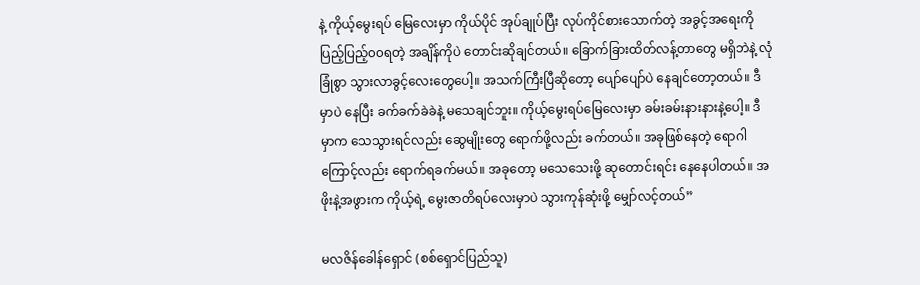နဲ့ ကိုယ့်မွေးရပ် မြေလေးမှာ ကိုယ်ပိုင် အုပ်ချုပ်ပြီး လုပ်ကိုင်စားသောက်တဲ့ အခွင့်အရေးကို ပြည့်ပြည့်၀၀ရတဲ့ အချိန်ကိုပဲ တောင်းဆိုချင်တယ်။ ခြောက်ခြားထိတ်လန့်တာတွေ မရှိဘဲနဲ့ လုံခြုံစွာ သွားလာခွင့်လေးတွေပေါ့။ အသက်ကြီးပြီဆိုတော့ ပျော်ပျော်ပဲ နေချင်တော့တယ်။ ဒီမှာပဲ နေပြီး ခက်ခက်ခဲခဲနဲ့ မသေချင်ဘူး။ ကိုယ့်မွေးရပ်မြေလေးမှာ ခမ်းခမ်းနားနားနဲ့ပေါ့။ ဒီမှာက သေသွားရင်လည်း ဆွေမျိုးတွေ ရောက်ဖို့လည်း ခက်တယ်။ အခုဖြစ်နေတဲ့ ရောဂါကြောင့်လည်း ရောက်ရခက်မယ်။ အခုတော့ မသေသေးဖို့ ဆုတောင်းရင်း နေနေပါတယ်။ အဖိုးနဲ့အဖွားက ကိုယ့်ရဲ့ မွေးဇာတိရပ်လေးမှာပဲ သွားကုန်ဆုံးဖို့ မျှော်လင့်တယ်”

မလဇိန်ခေါန်ရှောင် (စစ်ရှောင်ပြည်သူ)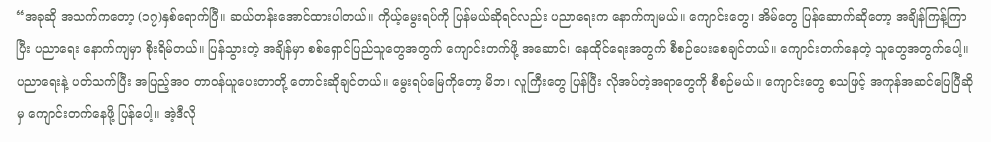“အခုဆို အသက်ကတော့ (၁၇)နှစ်ရောက်ပြီ။ ဆယ်တန်းအောင်ထားပါတယ်။ ကိုယ့်မွေးရပ်ကို ပြန်မယ်ဆိုရင်လည်း ပညာရေးက နောက်ကျမယ်။ ကျောင်းတွေ၊ အိမ်တွေ ပြန်ဆောက်ဆိုတော့ အချိန်ကြန့်ကြာပြီး ပညာရေး နောက်ကျမှာ စိုးရိမ်တယ်။ ပြန်သွားတဲ့ အချိန်မှာ စစ်ရှောင်ပြည်သူတွေအတွက် ကျောင်းတက်ဖို့ အဆောင်၊ နေထိုင်ရေးအတွက် စီစဉ်ပေးစေချင်တယ်။ ကျောင်းတက်နေတဲ့ သူတွေအတွက်ပေါ့။ ပညာရေးနဲ့ ပတ်သက်ပြီး အပြည့်အ၀ တာဝန်ယူပေးတာတို့ တောင်းဆိုချင်တယ်။ မွေးရပ်မြေကိုတော့ မိဘ၊ လူကြီးတွေ ပြန်ပြီး လိုအပ်တဲ့အရာတွေကို စီစဉ်မယ်။ ကျောင်းတွေ စသဖြင့် အကုန်အဆင်ပြေပြီဆိုမှ ကျောင်းတက်နေဖို့ ပြန်ပေါ့။ အဲ့ဒီလို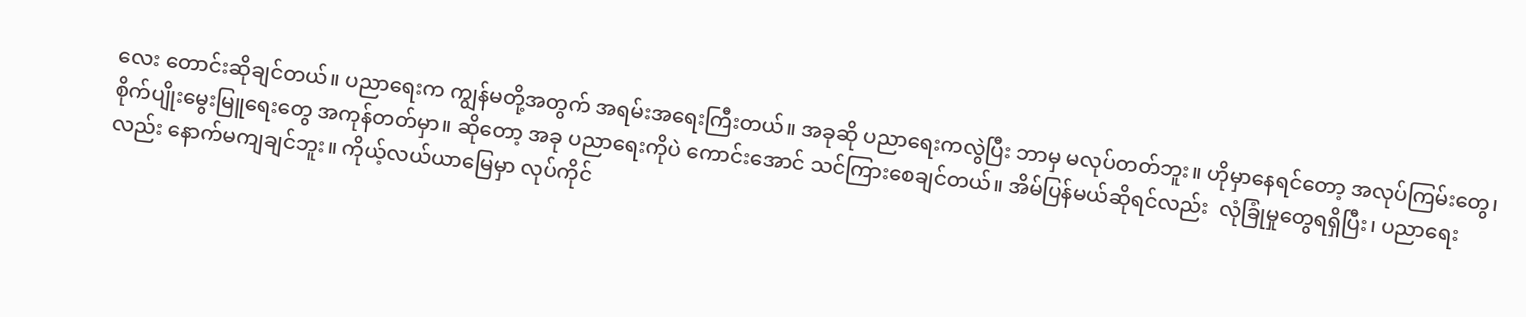လေး တောင်းဆိုချင်တယ်။ ပညာရေးက ကျွန်မတို့အတွက် အရမ်းအရေးကြီးတယ်။ အခုဆို ပညာရေးကလွဲပြီး ဘာမှ မလုပ်တတ်ဘူး။ ဟိုမှာနေရင်တော့ အလုပ်ကြမ်းတွေ၊ စိုက်ပျိုးမွေးမြူရေးတွေ အကုန်တတ်မှာ။ ဆိုတော့ အခု ပညာရေးကိုပဲ ကောင်းအောင် သင်ကြားစေချင်တယ်။ အိမ်ပြန်မယ်ဆိုရင်လည်း  လုံခြုံမှုတွေရရှိပြီး၊ ပညာရေးလည်း နောက်မကျချင်ဘူး။ ကိုယ့်လယ်ယာမြေမှာ လုပ်ကိုင်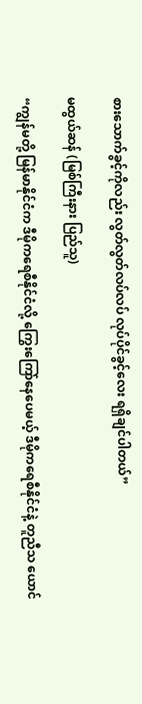စားသောက်ခွင့်ကိုလည်း လွတ်လွတ်လပ်လပ် လုပ်ပိုင်ခွင့်လေး ရရှိချင်ပါတယ်”

မထွယ်ဆန် (မြစ်ကြီးနား ပြည်သူ)

“ကျွန်မတို့ မြန်မာနိုင်ငံက ဒီမိုကရေစီနိုင်ငံလို့ ကြွေးကြော်နေပေမယ့် ဒီမိုကရေစီနိုင်ငံနဲ့ တူညီသ ယောင်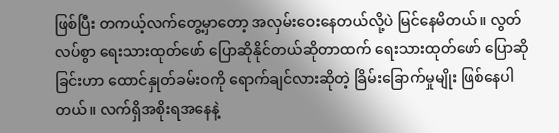ဖြစ်ပြီး တကယ့်လက်တွေ့မှာတော့ အလှမ်းဝေးနေတယ်လို့ပဲ မြင်နေမိတယ်။ လွတ်လပ်စွာ ရေးသားထုတ်ဖော် ပြောဆိုနိုင်တယ်ဆိုတာထက် ရေးသားထုတ်ဖော် ပြောဆိုခြင်းဟာ ထောင်နှုတ်ခမ်းဝကို ရောက်ချင်လားဆိုတဲ့ ခြိမ်းခြောက်မှုမျိုး ဖြစ်နေပါတယ်။ လက်ရှိအစိုးရအနေနဲ့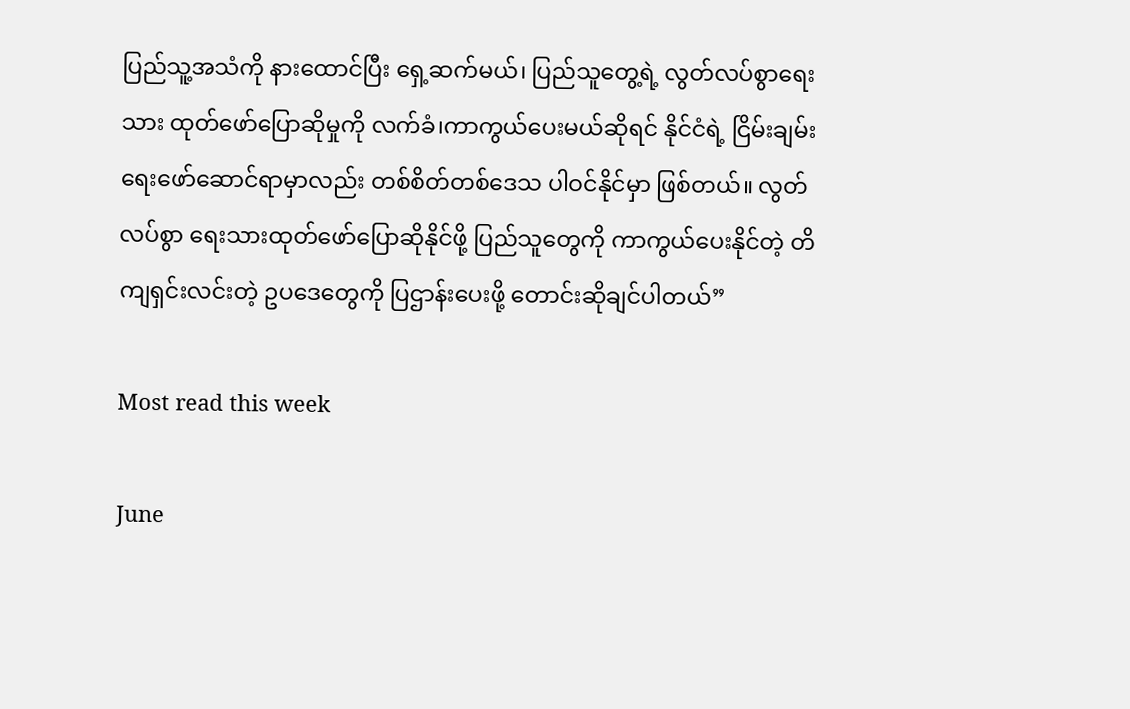ပြည်သူ့အသံကို နားထောင်ပြီး ရှေ့ဆက်မယ်၊ ပြည်သူတွေ့ရဲ့ လွတ်လပ်စွာရေးသား ထုတ်ဖော်ပြောဆိုမှုကို လက်ခံ၊ကာကွယ်ပေးမယ်ဆိုရင် နိုင်ငံရဲ့ ငြိမ်းချမ်းရေးဖော်ဆောင်ရာမှာလည်း တစ်စိတ်တစ်ဒေသ ပါဝင်နိုင်မှာ ဖြစ်တယ်။ လွတ်လပ်စွာ ရေးသားထုတ်ဖော်ပြောဆိုနိုင်ဖို့ ပြည်သူတွေကို ကာကွယ်ပေးနိုင်တဲ့ တိကျရှင်းလင်းတဲ့ ဥပဒေတွေကို ပြဌာန်းပေးဖို့ တောင်းဆိုချင်ပါတယ်”

Most read this week

June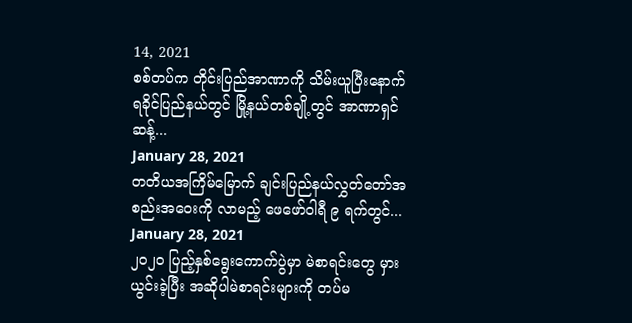14, 2021
စစ်တပ်က တိုင်းပြည်အာဏာကို သိမ်းယူပြီးနောက် ရခိုင်ပြည်နယ်တွင် မြို့နယ်တစ်ချို့တွင် အာဏာရှင် ဆန့်...
January 28, 2021
တတိယအကြိမ်မြောက် ချင်းပြည်နယ်လွှတ်တော်အစည်းအဝေးကို လာမည့် ဖေဖော်ဝါရီ ၉ ရက်တွင်...
January 28, 2021
၂၀၂၀ ပြည့်နှစ်ရွေးကောက်ပွဲမှာ မဲစာရင်းတွေ မှားယွင်းခဲ့ပြီး အဆိုပါမဲစာရင်းများကို တပ်မ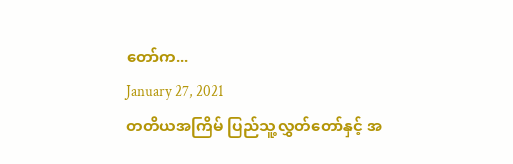တော်က...
January 27, 2021
တတိယအကြိမ် ပြည်သူ့လွှတ်တော်နှင့် အ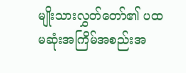မျိုးသားလွှတ်တော်၏ ပထမဆုံးအကြိမ်အစည်းအ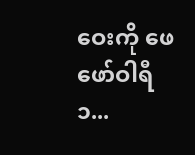ဝေးကို ဖေဖော်ဝါရီ ၁...